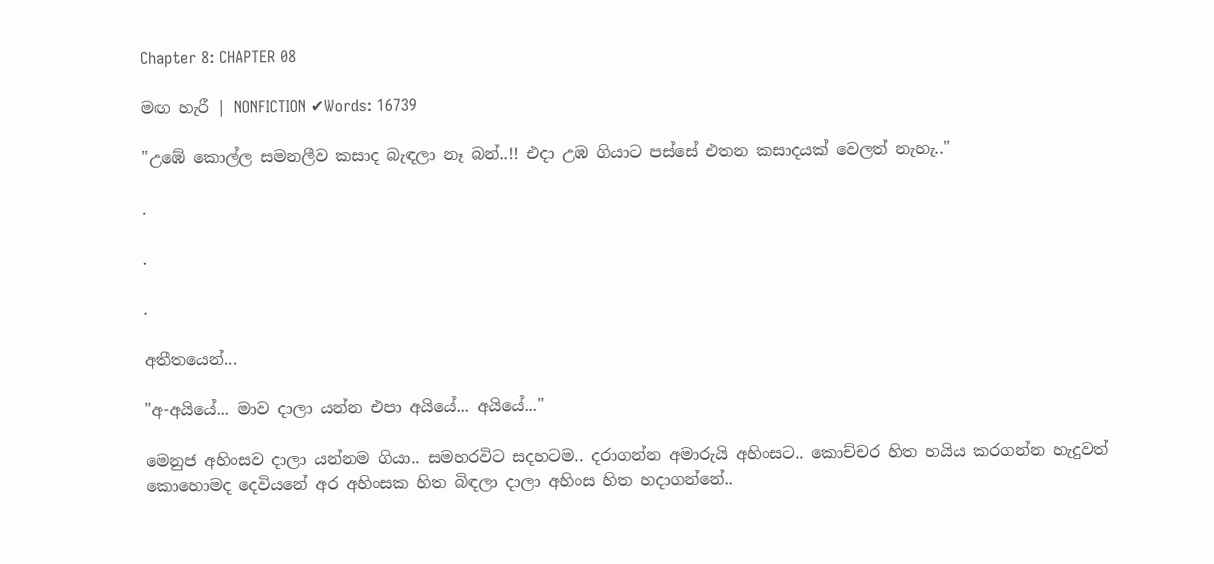Chapter 8: CHAPTER 08

මඟ හැරී | NONFICTION ✔Words: 16739

"උඹේ කොල්ල සමනලීව කසාද බැඳලා නෑ බන්..!! එදා උඹ ගියාට පස්සේ එතන කසාදයක් වෙලත් නැහැ.."

.

.

.

අතීතයෙන්...

"අ-අයියේ... මාව දාලා යන්න එපා අයියේ... අයියේ..."

මෙනුජ අහිංසව දාලා යන්නම ගියා.. සමහරවිට සදහටම.. දරාගන්න අමාරුයි අහිංසට.. කොච්චර හිත හයිය කරගන්න හැදුවත් කොහොමද දෙවියනේ අර අහිංසක හිත බිඳලා දාලා අහිංස හිත හදාගන්නේ..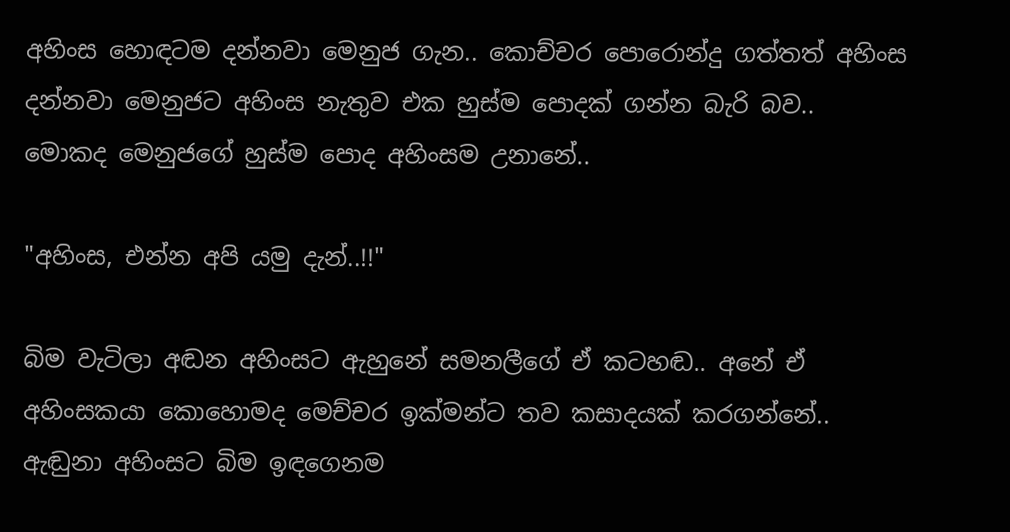අහිංස හොඳටම දන්නවා මෙනුජ ගැන.. කොච්චර පොරොන්දු ගත්තත් අහිංස දන්නවා මෙනුජට අහිංස නැතුව එක හුස්ම පොදක් ගන්න බැරි බව.. මොකද මෙනුජගේ හුස්ම පොද අහිංසම උනානේ..

"අහිංස, එන්න අපි යමු දැන්..!!"

බිම වැටිලා අඬන අහිංසට ඇහුනේ සමනලීගේ ඒ කටහඬ.. අනේ ඒ අහිංසකයා කොහොමද මෙච්චර ඉක්මන්ට තව කසාදයක් කරගන්නේ.. ඇඬුනා අහිංසට බිම ඉඳගෙනම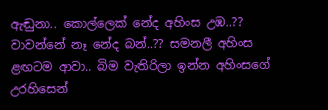ඇඬුනා.. කොල්ලෙක් නේද අහිංස උඹ..?? වාවන්නේ නෑ නේද බන්..?? සමනලී අහිංස ළඟටම ආවා.. බිම වැතිරිලා ඉන්න අහිංසගේ උරහිසෙන්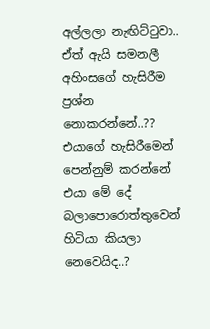අල්ලලා නැඟිට්ටුවා.. ඒත් ඇයි සමනලී අහිංසගේ හැසිරීම ප්‍රශ්න නොකරන්නේ..?? එයාගේ හැසිරීමෙන් පෙන්නුම් කරන්නේ එයා මේ දේ බලාපොරොත්තුවෙන් හිටියා කියලා නෙවෙයිද..?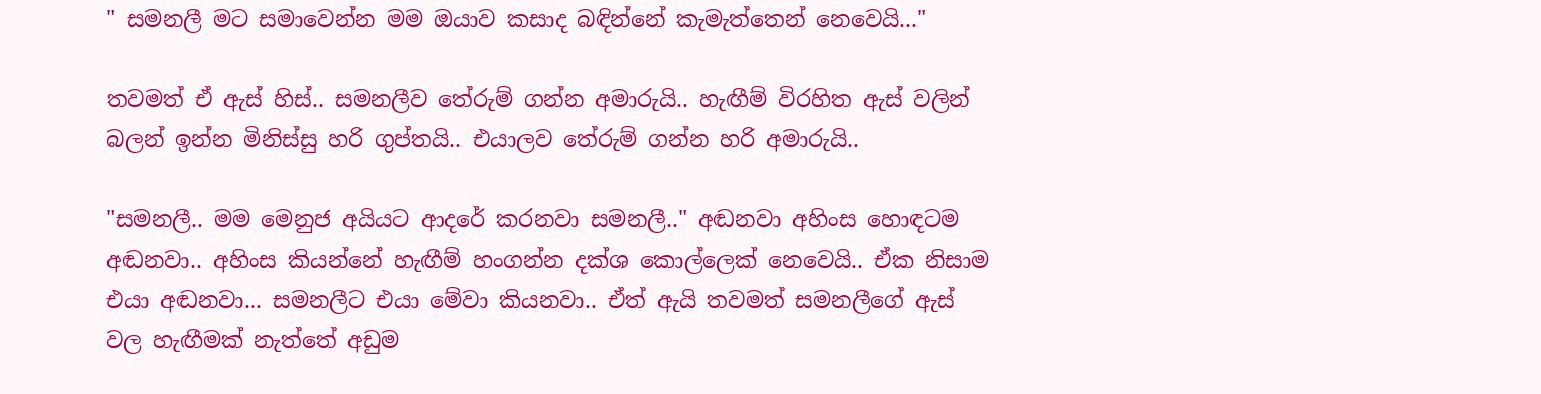" සමනලී මට සමාවෙන්න මම ඔයාව කසාද බඳින්නේ කැමැත්තෙන් නෙවෙයි..."

තවමත් ඒ ඇස් හිස්.. සමනලීව තේරුම් ගන්න අමාරුයි.. හැඟීම් විරහිත ඇස් වලින් බලන් ඉන්න මිනිස්සු හරි ගුප්තයි.. එයාලව තේරුම් ගන්න හරි අමාරුයි..

"සමනලී.. මම මෙනුජ අයියට ආදරේ කරනවා සමනලී.." අඬනවා අහිංස හොඳටම අඬනවා.. අහිංස කියන්නේ හැඟීම් හංගන්න දක්ශ කොල්ලෙක් නෙවෙයි.. ඒක නිසාම එයා අඬනවා... සමනලීට එයා මේවා කියනවා.. ඒත් ඇයි තවමත් සමනලීගේ ඇස් වල හැඟීමක් නැත්තේ අඩුම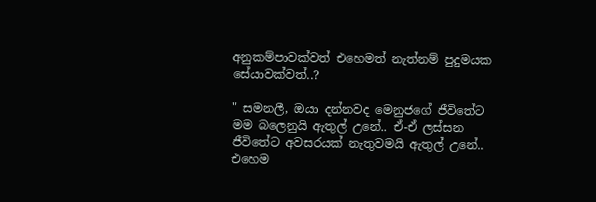අනුකම්පාවක්වත් එහෙමත් නැත්නම් පුදුමයක සේයාවක්වත්..?

" සමනලී, ඔයා දන්නවද මෙනුජගේ ජීවිතේට මම බලෙනුයි ඇතුල් උනේ.. ඒ-ඒ ලස්සන ජීවිතේට අවසරයක් නැතුවමයි ඇතුල් උනේ.. එහෙම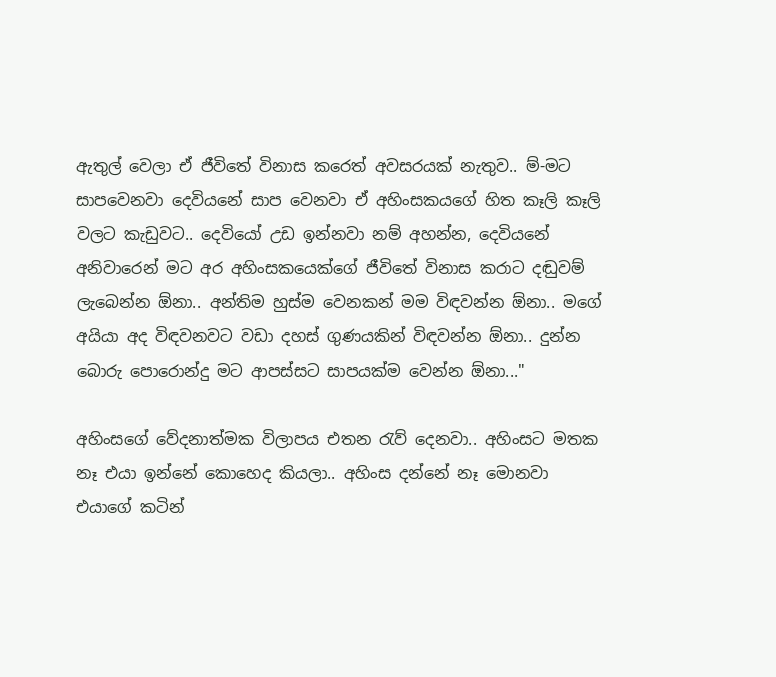ඇතුල් වෙලා ඒ ජීවිතේ විනාස කරෙත් අවසරයක් නැතුව.. ම්-මට සාපවෙනවා දෙවියනේ සාප වෙනවා ඒ අහිංසකයගේ හිත කෑලි කෑලි වලට කැඩුවට.. දෙවියෝ උඩ ඉන්නවා නම් අහන්න, දෙවියනේ අනිවාරෙන් මට අර අහිංසකයෙක්ගේ ජීවිතේ විනාස කරාට දඬුවම් ලැබෙන්න ඕනා.. අන්තිම හුස්ම වෙනකන් මම විඳවන්න ඕනා.. මගේ අයියා අද විඳවනවට වඩා දහස් ගුණයකින් විඳවන්න ඕනා.. දුන්න බොරු පොරොන්දු මට ආපස්සට සාපයක්ම වෙන්න ඕනා..."

අහිංසගේ වේදනාත්මක විලාපය එතන රැව් දෙනවා.. අහිංසට මතක නෑ එයා ඉන්නේ කොහෙද කියලා.. අහිංස දන්නේ නෑ මොනවා එයාගේ කටින්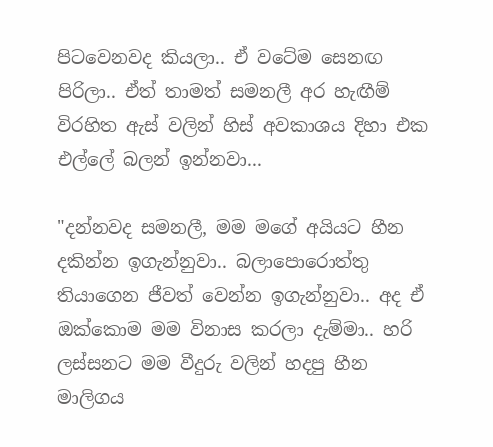පිටවෙනවද කියලා.. ඒ වටේම සෙනඟ පිරිලා.. ඒත් තාමත් සමනලී අර හැඟීම් විරහිත ඇස් වලින් හිස් අවකාශය දිහා එක එල්ලේ බලන් ඉන්නවා...

"දන්නවද සමනලී, මම මගේ අයියට හීන දකින්න ඉගැන්නුවා.. බලාපොරොත්තු තියාගෙන ජීවත් වෙන්න ඉගැන්නුවා.. අද ඒ ඔක්කොම මම විනාස කරලා දැම්මා.. හරි ලස්සනට මම වීදුරු වලින් හදපු හීන මාලිගය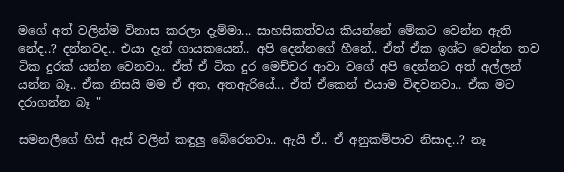මගේ අත් වලින්ම විනාස කරලා දැම්මා... සාහසිකත්වය කියන්නේ මේකට වෙන්න ඇති නේද..? දන්නවද.. එයා දැන් ගායකයෙන්.. අපි දෙන්නගේ හීනේ.. ඒත් ඒක ඉශ්ට වෙන්න තව ටික දුරක් යන්න වෙනවා.. ඒත් ඒ ටික දුර මෙච්චර ආවා වගේ අපි දෙන්නට අත් අල්ලන් යන්න බෑ.. ඒක නිසයි මම ඒ අත, අතඇරියේ... ඒත් ඒකෙන් එයාම විඳවනවා.. ඒක මට දරාගන්න බෑ "

සමනලීගේ හිස් ඇස් වලින් කඳුලු බේරෙනවා.. ඇයි ඒ.. ඒ අනුකම්පාව නිසාද..? නෑ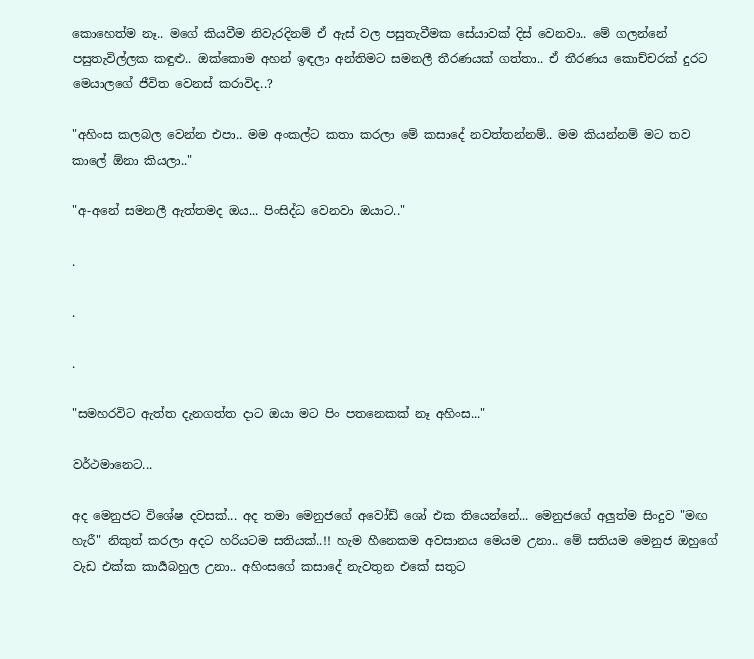කොහෙත්ම නෑ.. මගේ කියවීම නිවැරදිනම් ඒ ඇස් වල පසුතැවීමක සේයාවක් දිස් වෙනවා.. මේ ගලන්නේ පසුතැවිල්ලක කඳුළු.. ඔක්කොම අහන් ඉඳලා අන්තිමට සමනලී තීරණයක් ගත්තා.. ඒ තීරණය කොච්චරක් දුරට මෙයාලගේ ජීවිත වෙනස් කරාවිද..?

"අහිංස කලබල වෙන්න එපා.. මම අංකල්ට කතා කරලා මේ කසාදේ නවත්තන්නම්.. මම කියන්නම් මට තව කාලේ ඕනා කියලා.."

"අ-අනේ සමනලී ඇත්තමද ඔය... පිංසිද්ධ වෙනවා ඔයාට.."

.

.

.

"සමහරවිට ඇත්ත දැනගත්ත දාට ඔයා මට පිං පතනෙකක් නෑ අහිංස..."

වර්ථමානෙට...

අද මෙනුජට විශේෂ දවසක්... අද තමා මෙනුජගේ අවෝඩ් ශෝ එක තියෙන්නේ... මෙනුජගේ අලුත්ම සිංදුව "මඟ හැරී" නිකුත් කරලා අදට හරියටම සතියක්..!! හැම හීනෙකම අවසානය මෙයම උනා.. මේ සතියම මෙනුජ ඔහුගේ වැඩ එක්ක කාර්‍යබහුල උනා.. අහිංසගේ කසාදේ නැවතුන එකේ සතුට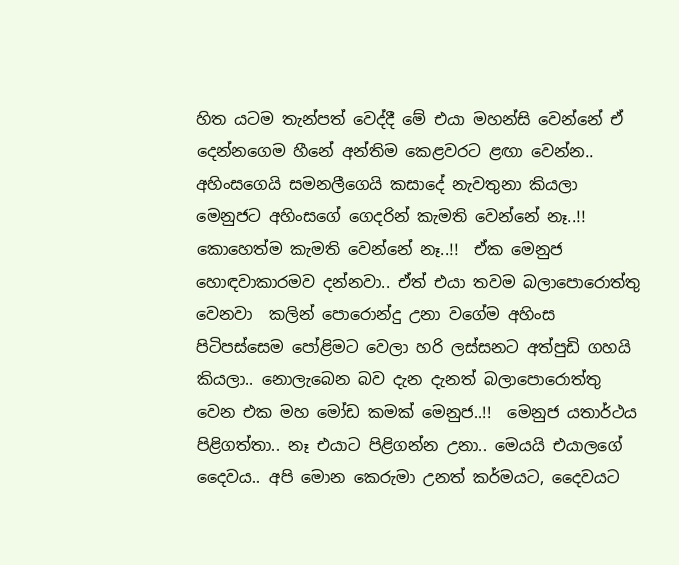හිත යටම තැන්පත් වෙද්දී මේ එයා මහන්සි වෙන්නේ ඒ දෙන්නගෙම හීනේ අන්තිම කෙළවරට ළඟා වෙන්න.. අහිංසගෙයි සමනලීගෙයි කසාදේ නැවතුනා කියලා මෙනුජට අහිංසගේ ගෙදරින් කැමති වෙන්නේ නෑ..!! කොහෙත්ම කැමති වෙන්නේ නෑ..!!  ඒක මෙනුජ හොඳවාකාරමව දන්නවා.. ඒත් එයා තවම බලාපොරොත්තු වෙනවා  කලින් පොරොන්දු උනා වගේම අහිංස පිටිපස්සෙම පෝළිමට වෙලා හරි ලස්සනට අත්පුඩි ගහයි කියලා.. නොලැබෙන බව දැන දැනත් බලාපොරොත්තු වෙන එක මහ මෝඩ කමක් මෙනුජ..!!  මෙනුජ යතාර්ථය පිළිගත්තා.. නෑ එයාට පිළිගන්න උනා.. මෙයයි එයාලගේ දෛවය.. අපි මොන කෙරුමා උනත් කර්මයට, දෛවයට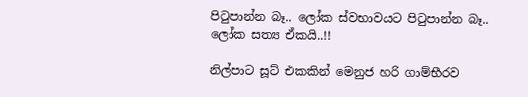පිටුපාන්න බෑ.. ලෝක ස්වභාවයට පිටුපාන්න බෑ.. ලෝක සත්‍ය ඒකයි..!!

නිල්පාට සූට් එකකින් මෙනුජ හරි ගාම්භීරව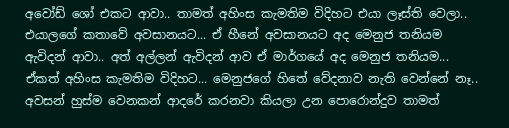අවෝඩ් ශෝ එකට ආවා.. තාමත් අහිංස කැමතිම විදිහට එයා ලෑස්ති වෙලා.. එයාලගේ කතාවේ අවසානයට... ඒ හීනේ අවසානයට අද මෙනුජ තනියම ඇවිදන් ආවා.. අත් අල්ලන් ඇවිදන් ආව ඒ මාර්ගයේ අද මෙනුජ තනියම... ඒකත් අහිංස කැමතිම විදිහට... මෙනුජගේ හිතේ වේදනාව නැති වෙන්නේ නෑ.. අවසන් හුස්ම වෙනකන් ආදරේ කරනවා කියලා උන පොරොන්දුව තාමත්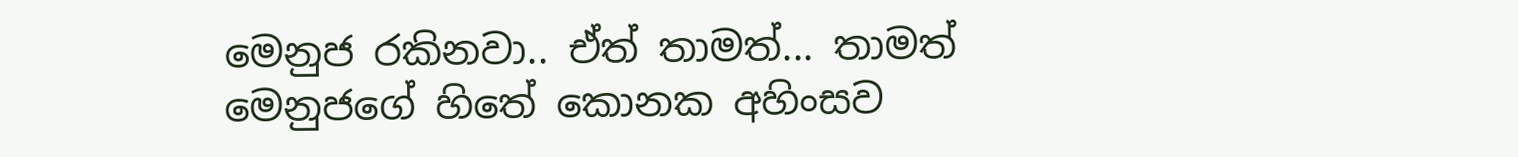මෙනුජ රකිනවා.. ඒත් තාමත්... තාමත් මෙනුජගේ හිතේ කොනක අහිංසව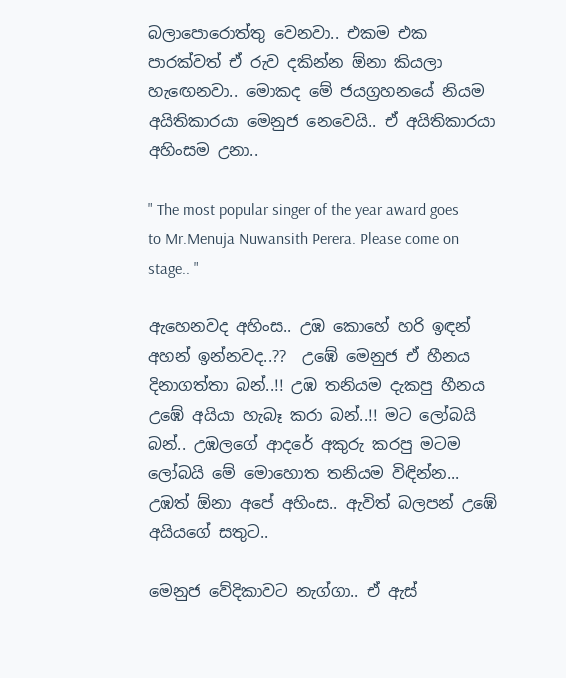බලාපොරොත්තු වෙනවා.. එකම එක පාරක්වත් ඒ රුව දකින්න ඕනා කියලා හැඟෙනවා.. මොකද මේ ජයග්‍රහනයේ නියම අයිතිකාරයා මෙනුජ නෙවෙයි.. ඒ අයිතිකාරයා අහිංසම උනා..

" The most popular singer of the year award goes to Mr.Menuja Nuwansith Perera. Please come on stage.. "

ඇහෙනවද අහිංස.. උඹ කොහේ හරි ඉඳන් අහන් ඉන්නවද..??  උඹේ මෙනුජ ඒ හීනය දිනාගත්තා බන්..!! උඹ තනියම දැකපු හීනය උඹේ අයියා හැබෑ කරා බන්..!! මට ලෝබයි බන්.. උඹලගේ ආදරේ අකුරු කරපු මටම ලෝබයි මේ මොහොත තනියම විඳින්න... උඹත් ඕනා අපේ අහිංස.. ඇවිත් බලපන් උඹේ අයියගේ සතුට..

මෙනුජ වේදිකාවට නැග්ගා.. ඒ ඇස්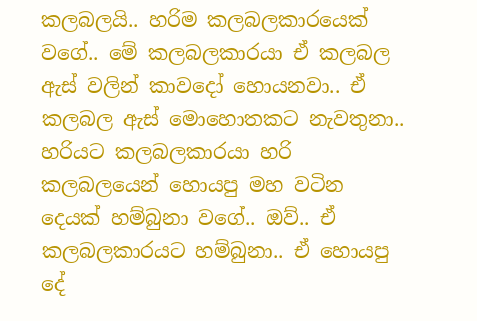කලබලයි.. හරිම කලබලකාරයෙක් වගේ.. මේ කලබලකාරයා ඒ කලබල ඇස් වලින් කාවදෝ හොයනවා.. ඒ කලබල ඇස් මොහොතකට නැවතුනා.. හරියට කලබලකාරයා හරි  කලබලයෙන් හොයපු මහ වටින දෙයක් හම්බුනා වගේ.. ඔව්.. ඒ කලබලකාරයට හම්බුනා.. ඒ හොයපු දේ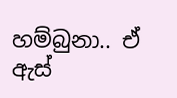හම්බුනා.. ඒ ඇස්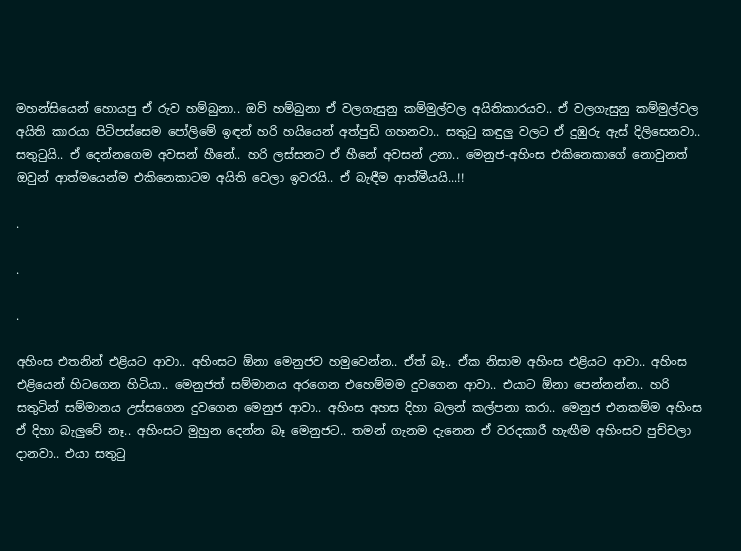මහන්සියෙන් හොයපු ඒ රුව හම්බුනා.. ඔව් හම්බුනා ඒ වලගැසුනු කම්මුල්වල අයිතිකාරයව.. ඒ වලගැසුනු කම්මුල්වල අයිති කාරයා පිටිපස්සෙම පෝලිමේ ඉඳන් හරි හයියෙන් අත්පුඩි ගහනවා.. සතුටු කඳුලු වලට ඒ දුඹුරු ඇස් දිලිසෙනවා.. සතුටුයි.. ඒ දෙන්නගෙම අවසන් හීනේ.. හරි ලස්සනට ඒ හීනේ අවසන් උනා.. මෙනුජ-අහිංස එකිනෙකාගේ නොවුනත් ඔවුන් ආත්මයෙන්ම එකිනෙකාටම අයිති වෙලා ඉවරයි.. ඒ බැඳීම ආත්මීයයි...!!

.

.

.

අහිංස එතනින් එළියට ආවා.. අහිංසට ඕනා මෙනුජව හමුවෙන්න.. ඒත් බෑ.. ඒක නිසාම අහිංස එළියට ආවා.. අහිංස එළියෙන් හිටගෙන හිටියා.. මෙනුජත් සම්මානය අරගෙන එහෙම්මම දුවගෙන ආවා.. එයාට ඕනා පෙන්නන්න.. හරි සතුටින් සම්මානය උස්සගෙන දුවගෙන මෙනුජ ආවා.. අහිංස අහස දිහා බලන් කල්පනා කරා.. මෙනුජ එනකම්ම අහිංස ඒ දිහා බැලුවේ නෑ.. අහිංසට මුහුන දෙන්න බෑ මෙනුජට.. තමන් ගැනම දැනෙන ඒ වරදකාරී හැඟීම අහිංසව පුච්චලා දානවා.. එයා සතුටු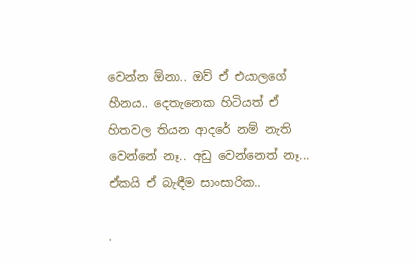වෙන්න ඕනා.. ඔව් ඒ එයාලගේ හීනය.. දෙතැනෙක හිටියත් ඒ හිතවල තියන ආදරේ නම් නැති වෙන්නේ නෑ.. අඩු වෙන්නෙත් නෑ... ඒකයි ඒ බැඳීම සාංසාරික..

.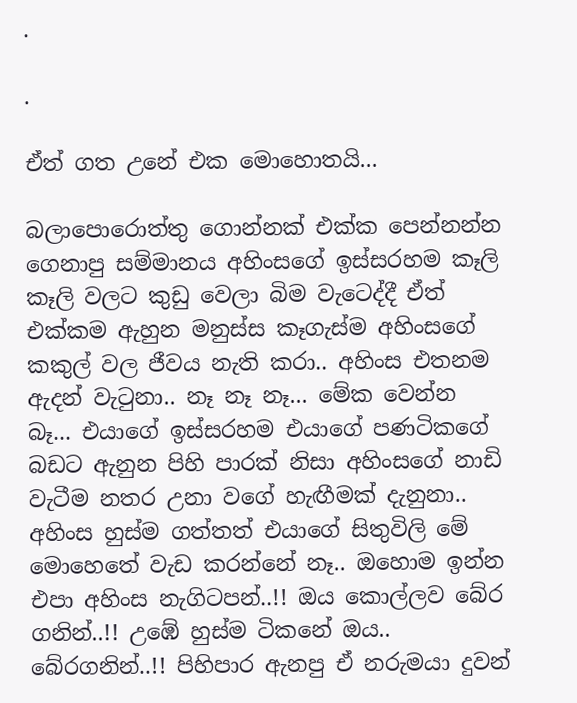.

.

ඒත් ගත උනේ එක මොහොතයි...

බලාපොරොත්තු ගොන්නක් එක්ක පෙන්නන්න ගෙනාපු සම්මානය අහිංසගේ ඉස්සරහම කෑලි කෑලි වලට කුඩු වෙලා බිම වැටෙද්දී ඒත් එක්කම ඇහුන මනුස්ස කෑගැස්ම අහිංසගේ කකුල් වල ජීවය නැති කරා.. අහිංස එතනම ඇදන් වැටුනා.. නෑ නෑ නෑ... මේක වෙන්න බෑ... එයාගේ ඉස්සරහම එයාගේ පණටිකගේ බඩට ඇනුන පිහි පාරක් නිසා අහිංසගේ නාඩි වැටීම නතර උනා වගේ හැඟීමක් දැනුනා.. අහිංස හුස්ම ගත්තත් එයාගේ සිතුවිලි මේ මොහෙතේ වැඩ කරන්නේ නෑ.. ඔහොම ඉන්න එපා අහිංස නැගිටපන්..!! ඔය කොල්ලව බේර ගනින්..!! උඹේ හුස්ම ටිකනේ ඔය.. බේරගනින්..!! පිහිපාර ඇනපු ඒ නරුමයා දුවන්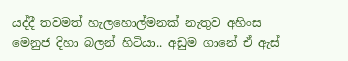යද්දී තවමත් හැලහොල්මනක් නැතුව අහිංස මෙනුජ දිහා බලන් හිටියා.. අඩුම ගානේ ඒ ඇස්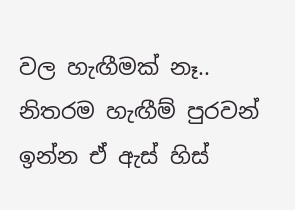වල හැඟීමක් නෑ.. නිතරම හැඟීම් පුරවන් ඉන්න ඒ ඇස් හිස්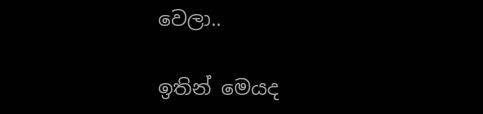වෙලා..

ඉතින් මෙයද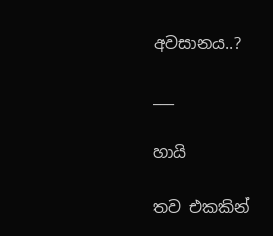අවසානය..?

___

හායි

තව එකකින්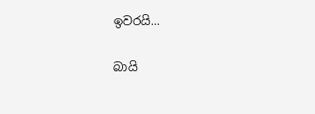ඉවරයි...

බායි